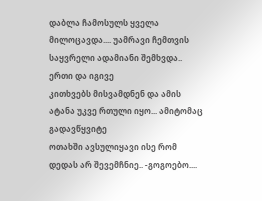დაბლა ჩამოსულს ყველა
მილოცავდა.... უამრავი ჩემთვის საყვრელი ადამიანი შემხვდა.. ერთი და იგივე
კითხვებს მისვამდნენ და ამის ატანა უკვე რთული იყო... ამიტომაც გადავწყვიტე
ოთახში ავსულიყავი ისე რომ დედას არ შევემჩნიე.. -გოგოებო....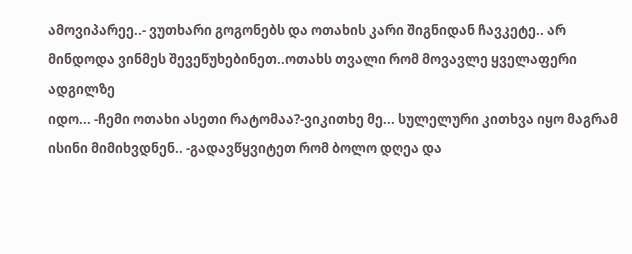ამოვიპარეე..- ვუთხარი გოგონებს და ოთახის კარი შიგნიდან ჩავკეტე.. არ
მინდოდა ვინმეს შევეწუხებინეთ..ოთახს თვალი რომ მოვავლე ყველაფერი ადგილზე
იდო... -ჩემი ოთახი ასეთი რატომაა?-ვიკითხე მე... სულელური კითხვა იყო მაგრამ ისინი მიმიხვდნენ.. -გადავწყვიტეთ რომ ბოლო დღეა და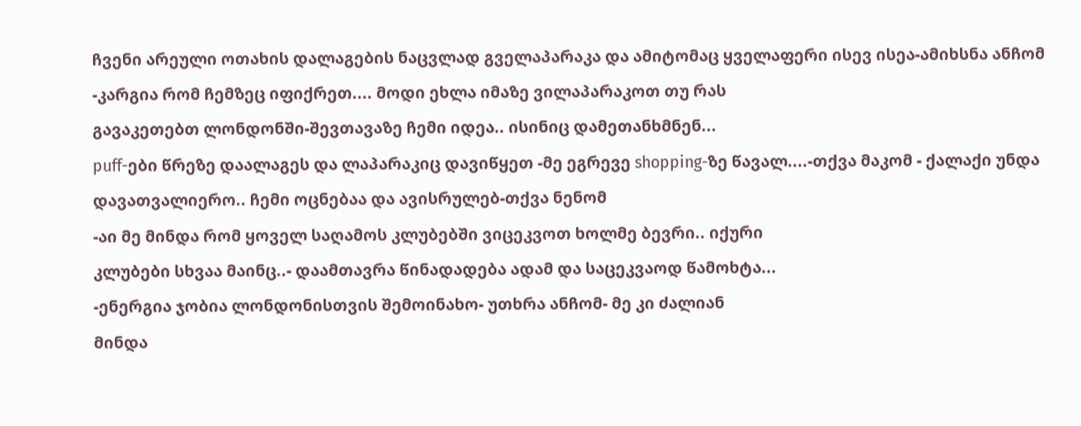ჩვენი არეული ოთახის დალაგების ნაცვლად გველაპარაკა და ამიტომაც ყველაფერი ისევ ისეა-ამიხსნა ანჩომ
-კარგია რომ ჩემზეც იფიქრეთ.... მოდი ეხლა იმაზე ვილაპარაკოთ თუ რას
გავაკეთებთ ლონდონში-შევთავაზე ჩემი იდეა.. ისინიც დამეთანხმნენ...
puff-ები წრეზე დაალაგეს და ლაპარაკიც დავიწყეთ -მე ეგრევე shopping-ზე წავალ....-თქვა მაკომ - ქალაქი უნდა დავათვალიერო.. ჩემი ოცნებაა და ავისრულებ-თქვა ნენომ
-აი მე მინდა რომ ყოველ საღამოს კლუბებში ვიცეკვოთ ხოლმე ბევრი.. იქური
კლუბები სხვაა მაინც..- დაამთავრა წინადადება ადამ და საცეკვაოდ წამოხტა...
-ენერგია ჯობია ლონდონისთვის შემოინახო- უთხრა ანჩომ- მე კი ძალიან
მინდა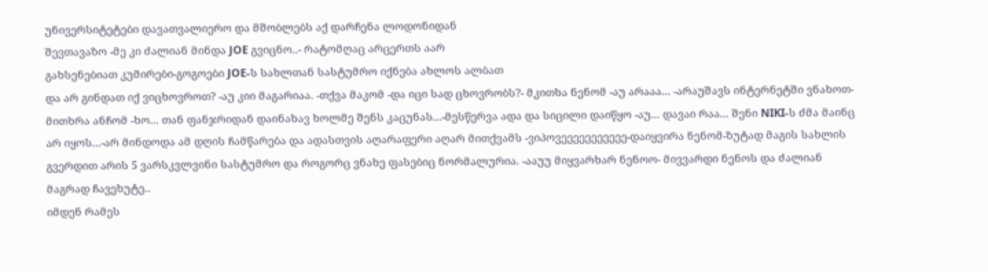უნივერსიტეტები დავათვალიერო და მშობლებს აქ დარჩენა ლოდონიდან
შევთავაზო -მე კი ძალიან მინდა JOE გვიცნო..- რატომღაც არცერთს აარ
გახსენებიათ კუმირები-გოგოები JOE-ს სახლთან სასტუმრო იქნება ახლოს ალბათ
და არ გინდათ იქ ვიცხოვროთ? -აუ კიი მაგარიაა. -თქვა მაკომ -და იცი სად ცხოვრობს?- მკითხა ნენომ -აუ არააა... -არაუშავს ინტერნეტში ვნახოთ-მითხრა ანჩომ -ხო... თან ფანჯრიდან დაინახავ ხოლმე შენს კაცუნას...-მესწერვა ადა და სიცილი დაიწყო -აუ... დავაი რაა... შენი NIKI-ს ძმა მაინც არ იყოს...-არ მინდოდა ამ დღის ჩამწარება და ადასთვის აღარაფერი აღარ მითქვამს -ვიპოვეეეეეეეეეეე-დაიყვირა ნენომ-ზუტად მაგის სახლის გვერდით არის 5 ვარსკვლვინი სასტუმრო და როგორც ვნახე ფასებიც ნორმალურია. -ააუუ მიყვარხარ ნენოო- მივვარდი ნენოს და ძალიან მაგრად ჩავეხუტე..
იმდენ რამეს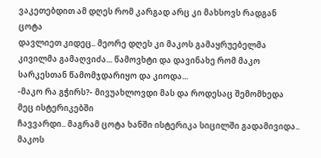ვაკეთებდით ამ დღეს რომ კარგად არც კი მახსოვს რადგან ცოტა
დავლიეთ კიდეც.. მეორე დღეს კი მაკოს გამაყრუებელმა კივილმა გამაღვიძა... წამოვხტი და დავინახე რომ მაკო სარკესთან წამომჯდარიყო და კიოდა...
-მაკო რა გჭირს?- მივუახლოვდი მას და როდესაც შემომხედა მეც ისტერიკებში
ჩავვარდი.. მაგრამ ცოტა ხანში ისტერიკა სიცილში გადამივიდა.. მაკოს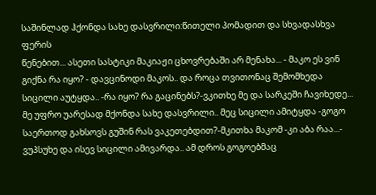საშინლად ჰქონდა სახე დასვრილი:წითელი პომადით და სხვადასხვა ფერის
წენებით... ასეთი სასტიკი მაკიაჟი ცხოვრებაში არ მენახა... - მაკო ეს ვინ გიქნა რა იყო? - დავცინოდი მაკოს.. და როცა თვითონაც შემომხედა სიცილი აუტყდა.. -რა იყო? რა გაცინებს?-ვკითხე მე და სარკეში ჩავიხედე... მე უფრო უარესად მქონდა სახე დასვრილი.. მეც სიცილი ამიტყდა -გოგო საერთოდ გახსოვს გუშინ რას ვაკეთებდით?-მკითხა მაკომ -კი აბა რაა...- ვუპსუხე და ისევ სიცილი ამივარდა.. ამ დროს გოგოებმაც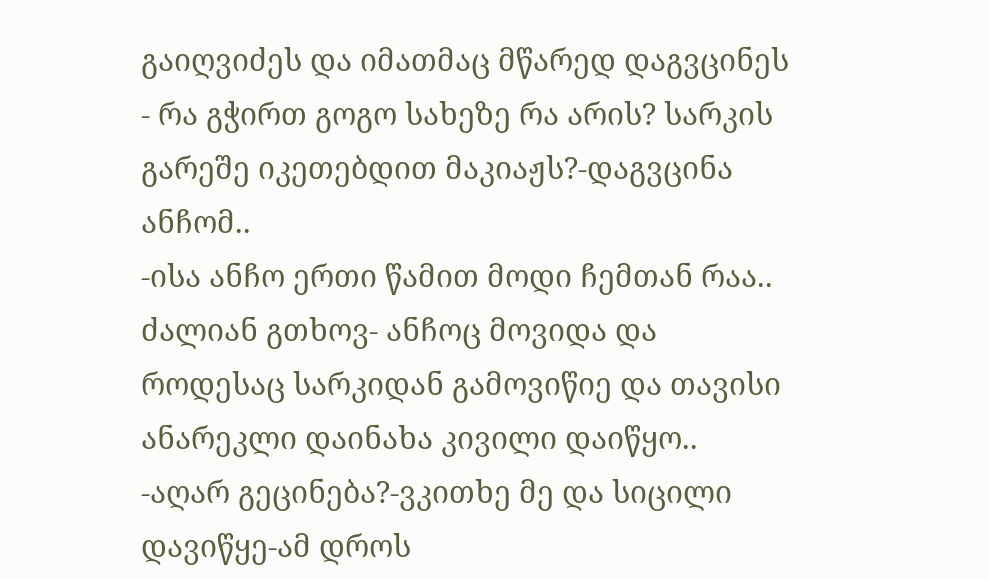გაიღვიძეს და იმათმაც მწარედ დაგვცინეს - რა გჭირთ გოგო სახეზე რა არის? სარკის გარეშე იკეთებდით მაკიაჟს?-დაგვცინა ანჩომ..
-ისა ანჩო ერთი წამით მოდი ჩემთან რაა.. ძალიან გთხოვ- ანჩოც მოვიდა და
როდესაც სარკიდან გამოვიწიე და თავისი ანარეკლი დაინახა კივილი დაიწყო..
-აღარ გეცინება?-ვკითხე მე და სიცილი დავიწყე-ამ დროს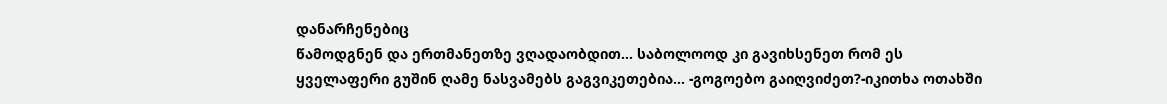დანარჩენებიც
წამოდგნენ და ერთმანეთზე ვღადაობდით... საბოლოოდ კი გავიხსენეთ რომ ეს
ყველაფერი გუშინ ღამე ნასვამებს გაგვიკეთებია... -გოგოებო გაიღვიძეთ?-იკითხა ოთახში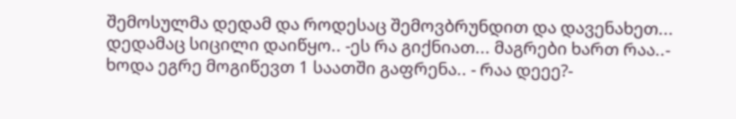შემოსულმა დედამ და როდესაც შემოვბრუნდით და დავენახეთ... დედამაც სიცილი დაიწყო.. -ეს რა გიქნიათ... მაგრები ხართ რაა..- ხოდა ეგრე მოგიწევთ 1 საათში გაფრენა.. - რაა დეეე?-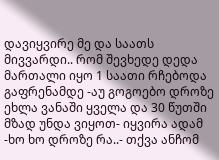დავიყვირე მე და საათს მივვარდი.. რომ შევხედე დედა მართალი იყო 1 საათი რჩებოდა გაფრენამდე -აუ გოგოებო დროზე ეხლა ვანაში ყველა და 30 წუთში მზად უნდა ვიყოთ- იყვირა ადამ -ხო ხო დროზე რა..- თქვა ანჩომ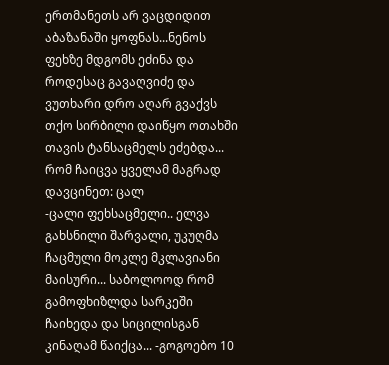ერთმანეთს არ ვაცდიდით აბაზანაში ყოფნას...ნენოს ფეხზე მდგომს ეძინა და
როდესაც გავაღვიძე და ვუთხარი დრო აღარ გვაქვს თქო სირბილი დაიწყო ოთახში
თავის ტანსაცმელს ეძებდა... რომ ჩაიცვა ყველამ მაგრად დავცინეთ: ცალ
-ცალი ფეხსაცმელი.. ელვა გახსნილი შარვალი, უკუღმა ჩაცმული მოკლე მკლავიანი
მაისური... საბოლოოდ რომ გამოფხიზლდა სარკეში ჩაიხედა და სიცილისგან
კინაღამ წაიქცა... -გოგოებო 10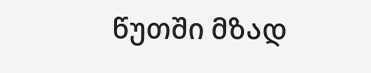წუთში მზად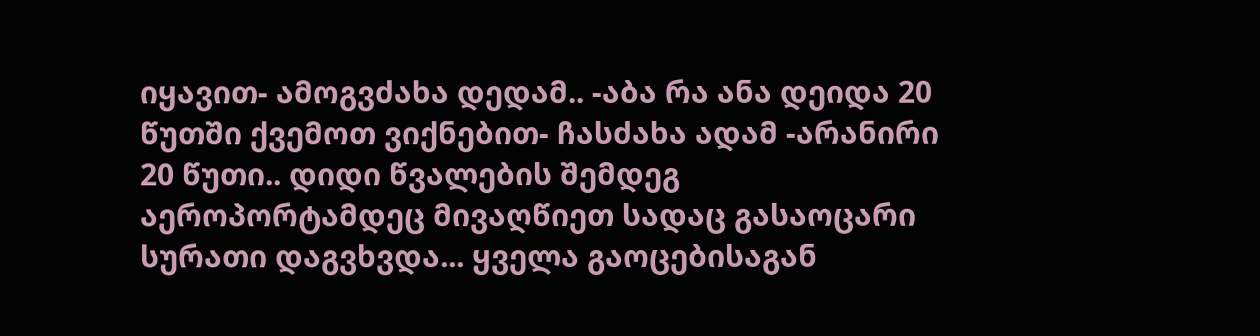იყავით- ამოგვძახა დედამ.. -აბა რა ანა დეიდა 20 წუთში ქვემოთ ვიქნებით- ჩასძახა ადამ -არანირი 20 წუთი.. დიდი წვალების შემდეგ აეროპორტამდეც მივაღწიეთ სადაც გასაოცარი სურათი დაგვხვდა... ყველა გაოცებისაგან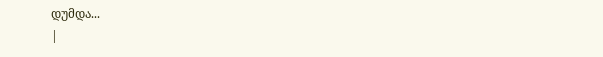დუმდა...
|